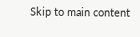Skip to main content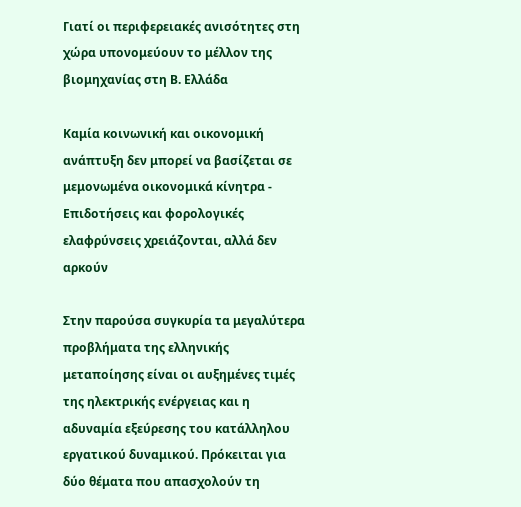Γιατί οι περιφερειακές ανισότητες στη χώρα υπονομεύουν το μέλλον της βιομηχανίας στη Β. Ελλάδα

Καμία κοινωνική και οικονομική ανάπτυξη δεν μπορεί να βασίζεται σε μεμονωμένα οικονομικά κίνητρα - Επιδοτήσεις και φορολογικές ελαφρύνσεις χρειάζονται, αλλά δεν αρκούν

Στην παρούσα συγκυρία τα μεγαλύτερα προβλήματα της ελληνικής μεταποίησης είναι οι αυξημένες τιμές της ηλεκτρικής ενέργειας και η αδυναμία εξεύρεσης του κατάλληλου εργατικού δυναμικού. Πρόκειται για δύο θέματα που απασχολούν τη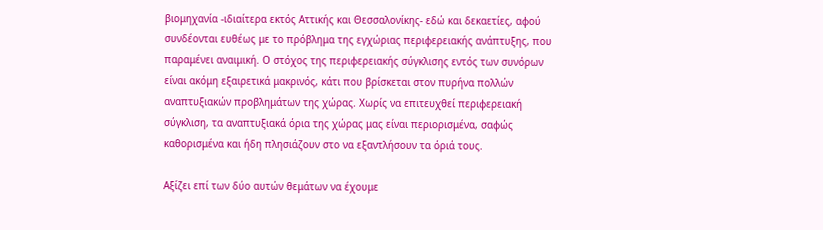βιομηχανία -ιδιαίτερα εκτός Αττικής και Θεσσαλονίκης- εδώ και δεκαετίες, αφού συνδέονται ευθέως με το πρόβλημα της εγχώριας περιφερειακής ανάπτυξης, που παραμένει αναιμική. Ο στόχος της περιφερειακής σύγκλισης εντός των συνόρων είναι ακόμη εξαιρετικά μακρινός, κάτι που βρίσκεται στον πυρήνα πολλών αναπτυξιακών προβλημάτων της χώρας. Χωρίς να επιτευχθεί περιφερειακή σύγκλιση, τα αναπτυξιακά όρια της χώρας μας είναι περιορισμένα, σαφώς καθορισμένα και ήδη πλησιάζουν στο να εξαντλήσουν τα όριά τους.

Αξίζει επί των δύο αυτών θεμάτων να έχουμε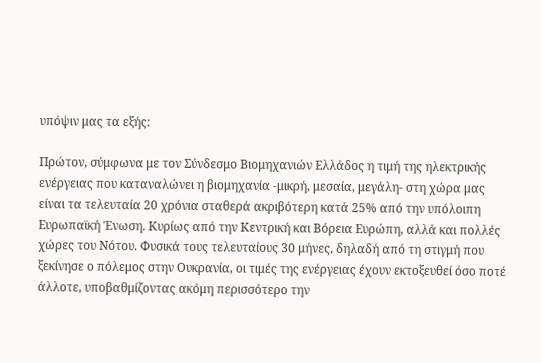υπόψιν μας τα εξής:

Πρώτον, σύμφωνα με τον Σύνδεσμο Βιομηχανιών Ελλάδος η τιμή της ηλεκτρικής ενέργειας που καταναλώνει η βιομηχανία -μικρή, μεσαία, μεγάλη- στη χώρα μας είναι τα τελευταία 20 χρόνια σταθερά ακριβότερη κατά 25% από την υπόλοιπη Ευρωπαϊκή Ένωση. Κυρίως από την Κεντρική και Βόρεια Ευρώπη, αλλά και πολλές χώρες του Νότου. Φυσικά τους τελευταίους 30 μήνες, δηλαδή από τη στιγμή που ξεκίνησε ο πόλεμος στην Ουκρανία, οι τιμές της ενέργειας έχουν εκτοξευθεί όσο ποτέ άλλοτε, υποβαθμίζοντας ακόμη περισσότερο την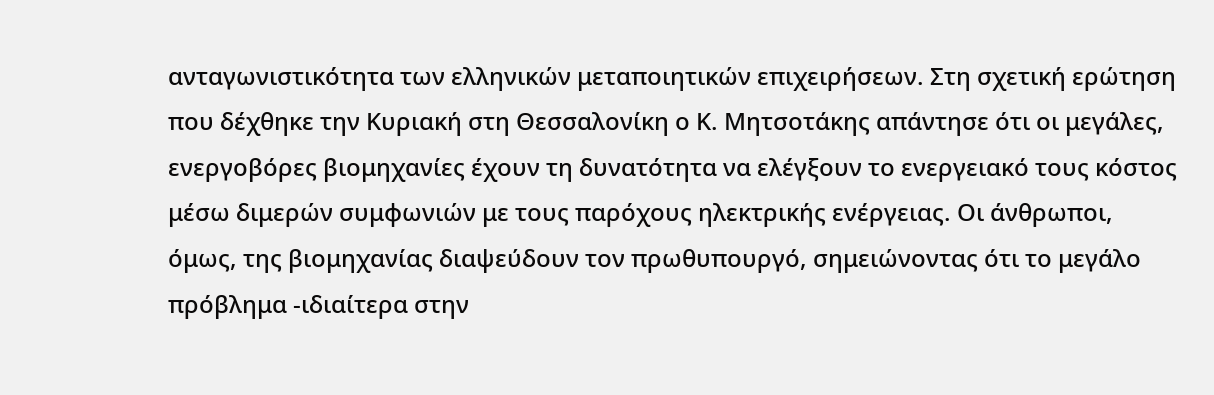ανταγωνιστικότητα των ελληνικών μεταποιητικών επιχειρήσεων. Στη σχετική ερώτηση που δέχθηκε την Κυριακή στη Θεσσαλονίκη ο Κ. Μητσοτάκης απάντησε ότι οι μεγάλες, ενεργοβόρες βιομηχανίες έχουν τη δυνατότητα να ελέγξουν το ενεργειακό τους κόστος μέσω διμερών συμφωνιών με τους παρόχους ηλεκτρικής ενέργειας. Οι άνθρωποι, όμως, της βιομηχανίας διαψεύδουν τον πρωθυπουργό, σημειώνοντας ότι το μεγάλο πρόβλημα -ιδιαίτερα στην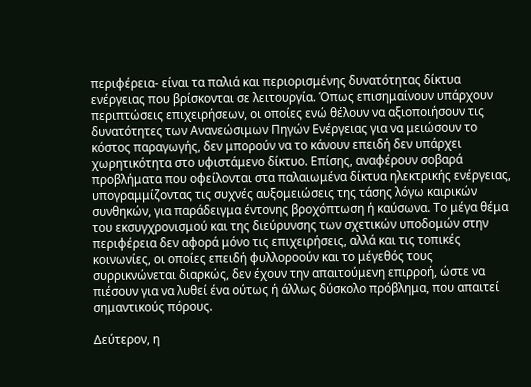περιφέρεια- είναι τα παλιά και περιορισμένης δυνατότητας δίκτυα ενέργειας που βρίσκονται σε λειτουργία. Όπως επισημαίνουν υπάρχουν περιπτώσεις επιχειρήσεων, οι οποίες ενώ θέλουν να αξιοποιήσουν τις δυνατότητες των Ανανεώσιμων Πηγών Ενέργειας για να μειώσουν το κόστος παραγωγής, δεν μπορούν να το κάνουν επειδή δεν υπάρχει χωρητικότητα στο υφιστάμενο δίκτυο. Επίσης, αναφέρουν σοβαρά προβλήματα που οφείλονται στα παλαιωμένα δίκτυα ηλεκτρικής ενέργειας, υπογραμμίζοντας τις συχνές αυξομειώσεις της τάσης λόγω καιρικών συνθηκών, για παράδειγμα έντονης βροχόπτωση ή καύσωνα. Το μέγα θέμα του εκσυγχρονισμού και της διεύρυνσης των σχετικών υποδομών στην περιφέρεια δεν αφορά μόνο τις επιχειρήσεις, αλλά και τις τοπικές κοινωνίες, οι οποίες επειδή φυλλοροούν και το μέγεθός τους συρρικνώνεται διαρκώς, δεν έχουν την απαιτούμενη επιρροή, ώστε να πιέσουν για να λυθεί ένα ούτως ή άλλως δύσκολο πρόβλημα, που απαιτεί σημαντικούς πόρους.

Δεύτερον, η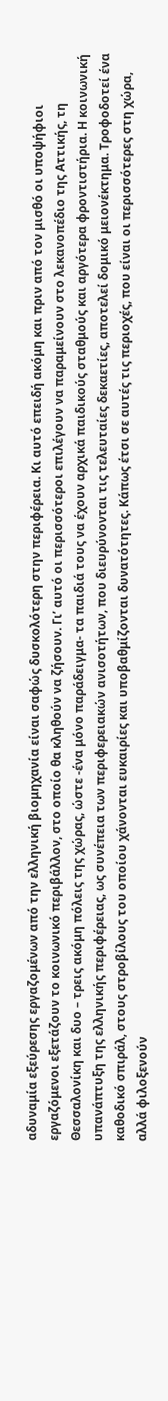αδυναμία εξεύρεσης εργαζομένων από την ελληνική βιομηχανία είναι σαφώς δυσκολότερη στην περιφέρεια. Κι αυτό επειδή ακόμη και πριν από τον μισθό οι υποψήφιοι εργαζόμενοι εξετάζουν το κοινωνικό περιβάλλον, στο οποίο θα κληθούν να ζήσουν. Γι’ αυτό οι περισσότεροι επιλέγουν να παραμείνουν στο λεκανοπέδιο της Αττικής, τη Θεσσαλονίκη και δυο – τρεις ακόμη πόλεις της χώρας, ώστε -ένα μόνο παράδειγμα- τα παιδιά τους να έχουν αρχικά παιδικούς σταθμούς και αργότερα φροντιστήρια. Η κοινωνική υπανάπτυξη της ελληνικής περιφέρειας, ως συνέπεια των περιφερειακών ανισοτήτων, που διευρύνονται τις τελευταίες δεκαετίες, αποτελεί δομικό μειονέκτημα. Τροφοδοτεί ένα καθοδικό σπιράλ, στους στροβίλους του οποίου χάνονται ευκαιρίες και υποβαθμίζονται δυνατότητες. Κάπως έτσι σε αυτές τις περιοχές, που είναι οι περισσότερες στη χώρα, αλλά φιλοξενούν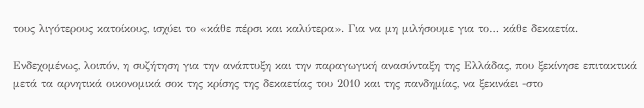τους λιγότερους κατοίκους, ισχύει το «κάθε πέρσι και καλύτερα». Για να μη μιλήσουμε για το… κάθε δεκαετία.

Ενδεχομένως, λοιπόν, η συζήτηση για την ανάπτυξη και την παραγωγική ανασύνταξη της Ελλάδας, που ξεκίνησε επιτακτικά μετά τα αρνητικά οικονομικά σοκ της κρίσης της δεκαετίας του 2010 και της πανδημίας, να ξεκινάει -στο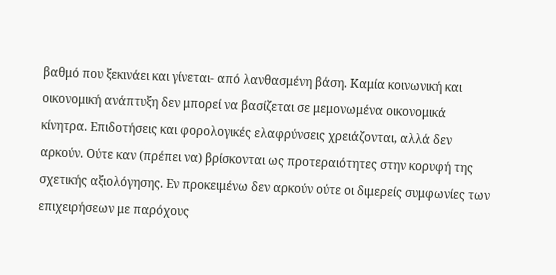βαθμό που ξεκινάει και γίνεται- από λανθασμένη βάση. Καμία κοινωνική και οικονομική ανάπτυξη δεν μπορεί να βασίζεται σε μεμονωμένα οικονομικά κίνητρα. Επιδοτήσεις και φορολογικές ελαφρύνσεις χρειάζονται, αλλά δεν αρκούν. Ούτε καν (πρέπει να) βρίσκονται ως προτεραιότητες στην κορυφή της σχετικής αξιολόγησης. Εν προκειμένω δεν αρκούν ούτε οι διμερείς συμφωνίες των επιχειρήσεων με παρόχους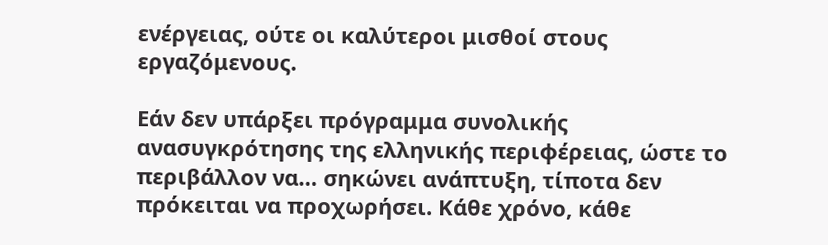ενέργειας, ούτε οι καλύτεροι μισθοί στους εργαζόμενους.

Εάν δεν υπάρξει πρόγραμμα συνολικής ανασυγκρότησης της ελληνικής περιφέρειας, ώστε το περιβάλλον να… σηκώνει ανάπτυξη, τίποτα δεν πρόκειται να προχωρήσει. Κάθε χρόνο, κάθε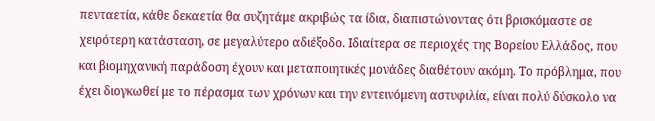πενταετία, κάθε δεκαετία θα συζητάμε ακριβώς τα ίδια, διαπιστώνοντας ότι βρισκόμαστε σε χειρότερη κατάσταση, σε μεγαλύτερο αδιέξοδο. Ιδιαίτερα σε περιοχές της Βορείου Ελλάδος, που και βιομηχανική παράδοση έχουν και μεταποιητικές μονάδες διαθέτουν ακόμη. Το πρόβλημα, που έχει διογκωθεί με το πέρασμα των χρόνων και την εντεινόμενη αστυφιλία, είναι πολύ δύσκολο να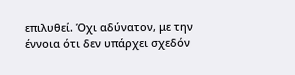επιλυθεί. Όχι αδύνατον, με την έννοια ότι δεν υπάρχει σχεδόν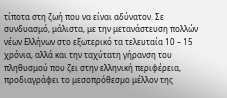τίποτα στη ζωή που να είναι αδύνατον. Σε συνδυασμό, μάλιστα, με την μετανάστευση πολλών νέων Ελλήνων στο εξωτερικό τα τελευταία 10 – 15 χρόνια, αλλά και την ταχύτατη γήρανση του πληθυσμού που ζει στην ελληνική περιφέρεια, προδιαγράφει το μεσοπρόθεσμο μέλλον της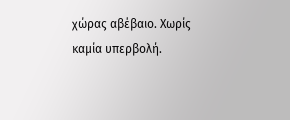χώρας αβέβαιο. Χωρίς καμία υπερβολή.